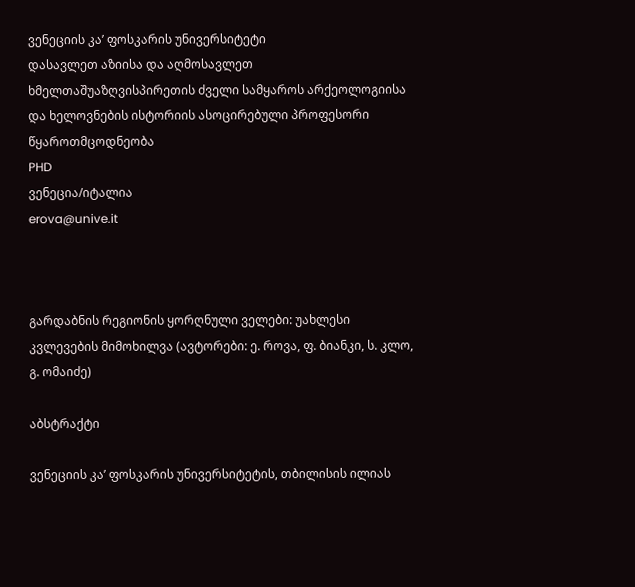ვენეციის კა’ ფოსკარის უნივერსიტეტი
დასავლეთ აზიისა და აღმოსავლეთ ხმელთაშუაზღვისპირეთის ძველი სამყაროს არქეოლოგიისა და ხელოვნების ისტორიის ასოცირებული პროფესორი
წყაროთმცოდნეობა
PHD
ვენეცია/იტალია
erova@unive.it



გარდაბნის რეგიონის ყორღნული ველები: უახლესი კვლევების მიმოხილვა (ავტორები: ე. როვა, ფ. ბიანკი, ს. კლო, გ. ომაიძე)

აბსტრაქტი

ვენეციის კა’ ფოსკარის უნივერსიტეტის, თბილისის ილიას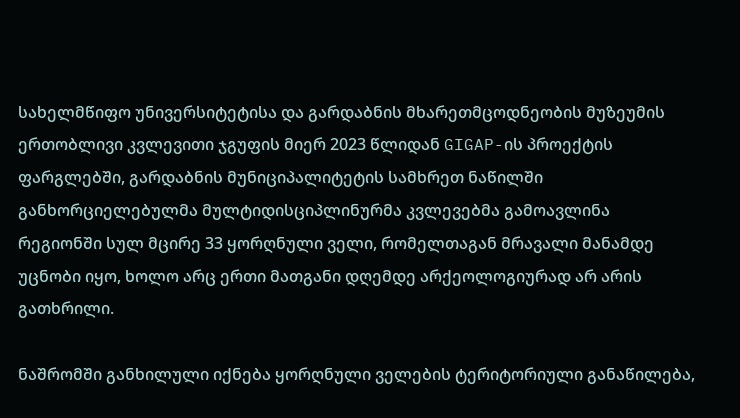სახელმწიფო უნივერსიტეტისა და გარდაბნის მხარეთმცოდნეობის მუზეუმის ერთობლივი კვლევითი ჯგუფის მიერ 2023 წლიდან GIGAP-ის პროექტის ფარგლებში, გარდაბნის მუნიციპალიტეტის სამხრეთ ნაწილში განხორციელებულმა მულტიდისციპლინურმა კვლევებმა გამოავლინა რეგიონში სულ მცირე 33 ყორღნული ველი, რომელთაგან მრავალი მანამდე უცნობი იყო, ხოლო არც ერთი მათგანი დღემდე არქეოლოგიურად არ არის გათხრილი.

ნაშრომში განხილული იქნება ყორღნული ველების ტერიტორიული განაწილება,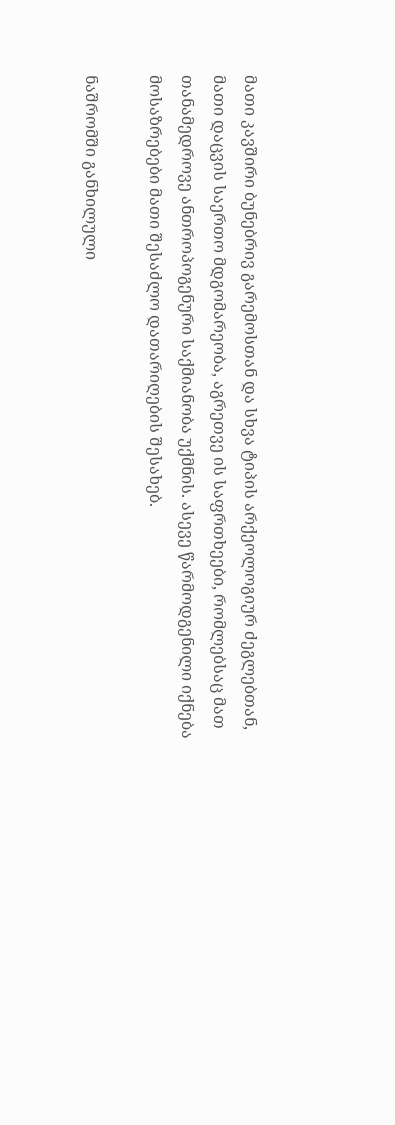მათი კავშირი ბუნებრივ გარემოსთან და სხვა ტიპის არქეოლოგიურ ძეგლებთან, მათი დაცვის საერთო მდგომარეობა, აგრეთვე ის საფრთხეები, რომლებსაც მათ თანამედროვე ანთროპოგენური საქმიანობა უქმნის. ასევე წარმოდგენილი იქნება მოსაზრებები მათი შესაძლო დათარიღების შესახებ.

ნაშრომში განხილული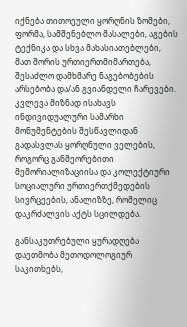იქნება თითოეული ყორღნის ზომები, ფორმა, სამშენებლო მასალები, აგების ტექნიკა და სხვა მახასიათებლები, მათ შორის ურთიერთმიმართება, შესაძლო დამხმარე ნაგებობების არსებობა და/ან გვიანდელი ჩარევები. კვლევა მიზნად ისახავს ინდივიდუალური სამარხი მონუმენტების შესწავლიდან გადასვლას ყორღნული ველების, როგორც განმეორებითი მემორიალიზაციისა და კოლექტიური სოციალური ურთიერთქმედების სივრცეების, ანალიზზე, რომელიც დაკრძალვის აქტს სცილდება.

განსაკუთრებული ყურადღება დაეთმობა მეთოდოლოგიურ საკითხებს,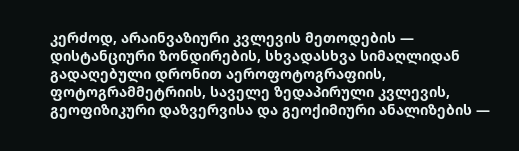კერძოდ, არაინვაზიური კვლევის მეთოდების — დისტანციური ზონდირების, სხვადასხვა სიმაღლიდან გადაღებული დრონით აეროფოტოგრაფიის, ფოტოგრამმეტრიის, საველე ზედაპირული კვლევის, გეოფიზიკური დაზვერვისა და გეოქიმიური ანალიზების —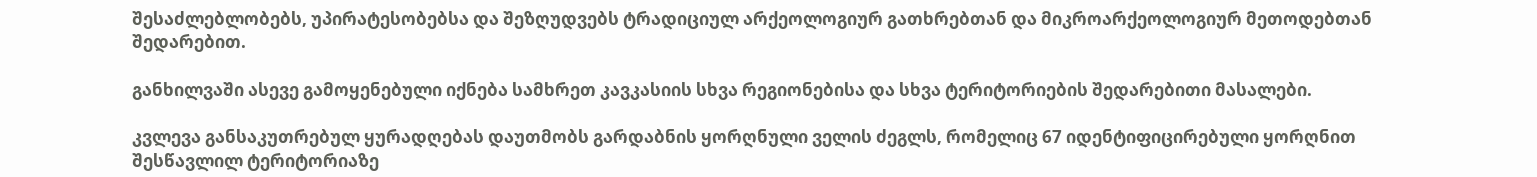შესაძლებლობებს, უპირატესობებსა და შეზღუდვებს ტრადიციულ არქეოლოგიურ გათხრებთან და მიკროარქეოლოგიურ მეთოდებთან შედარებით.

განხილვაში ასევე გამოყენებული იქნება სამხრეთ კავკასიის სხვა რეგიონებისა და სხვა ტერიტორიების შედარებითი მასალები.

კვლევა განსაკუთრებულ ყურადღებას დაუთმობს გარდაბნის ყორღნული ველის ძეგლს, რომელიც 67 იდენტიფიცირებული ყორღნით შესწავლილ ტერიტორიაზე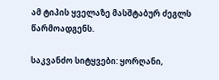ამ ტიპის ყველაზე მასშტაბურ ძეგლს წარმოადგენს.

საკვანძო სიტყვები: ყორღანი,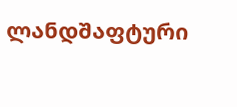ლანდშაფტური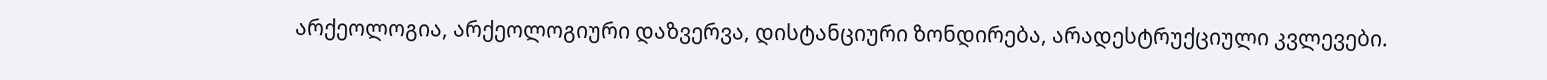არქეოლოგია, არქეოლოგიური დაზვერვა, დისტანციური ზონდირება, არადესტრუქციული კვლევები.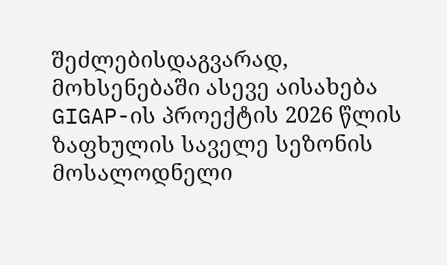შეძლებისდაგვარად, მოხსენებაში ასევე აისახება GIGAP-ის პროექტის 2026 წლის ზაფხულის საველე სეზონის მოსალოდნელი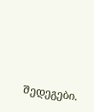შედეგები.